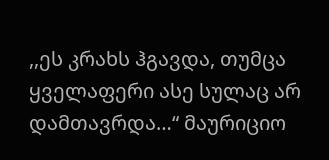,,ეს კრახს ჰგავდა, თუმცა ყველაფერი ასე სულაც არ დამთავრდა…“ მაურიციო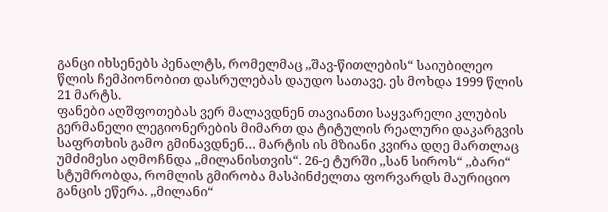განცი იხსენებს პენალტს, რომელმაც ,,შავ-წითლების“ საიუბილეო წლის ჩემპიონობით დასრულებას დაუდო სათავე. ეს მოხდა 1999 წლის 21 მარტს.
ფანები აღშფოთებას ვერ მალავდნენ თავიანთი საყვარელი კლუბის გერმანელი ლეგიონერების მიმართ და ტიტულის რეალური დაკარგვის საფრთხის გამო გმინავდნენ… მარტის ის მზიანი კვირა დღე მართლაც უმძიმესი აღმოჩნდა ,,მილანისთვის“. 26-ე ტურში ,,სან სიროს“ ,,ბარი“ სტუმრობდა, რომლის გმირობა მასპინძელთა ფორვარდს მაურიციო განცის ეწერა. ,,მილანი“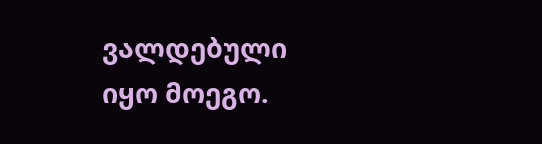ვალდებული იყო მოეგო.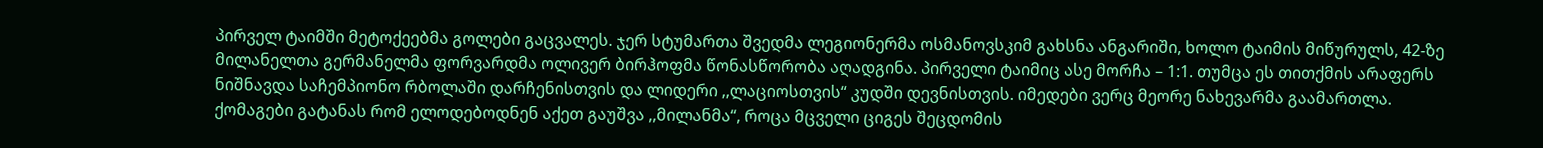პირველ ტაიმში მეტოქეებმა გოლები გაცვალეს. ჯერ სტუმართა შვედმა ლეგიონერმა ოსმანოვსკიმ გახსნა ანგარიში, ხოლო ტაიმის მიწურულს, 42-ზე მილანელთა გერმანელმა ფორვარდმა ოლივერ ბირჰოფმა წონასწორობა აღადგინა. პირველი ტაიმიც ასე მორჩა – 1:1. თუმცა ეს თითქმის არაფერს ნიშნავდა საჩემპიონო რბოლაში დარჩენისთვის და ლიდერი ,,ლაციოსთვის“ კუდში დევნისთვის. იმედები ვერც მეორე ნახევარმა გაამართლა. ქომაგები გატანას რომ ელოდებოდნენ აქეთ გაუშვა ,,მილანმა“, როცა მცველი ციგეს შეცდომის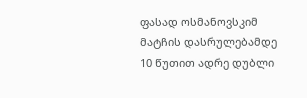ფასად ოსმანოვსკიმ მატჩის დასრულებამდე 10 წუთით ადრე დუბლი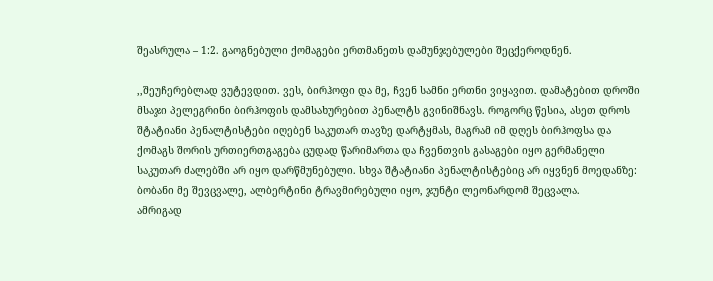შეასრულა – 1:2. გაოგნებული ქომაგები ერთმანეთს დამუნჯებულები შეცქეროდნენ.

,,შეუჩერებლად ვუტევდით. ვეს, ბირჰოფი და მე, ჩვენ სამნი ერთნი ვიყავით. დამატებით დროში მსაჯი პელეგრინი ბირჰოფის დამსახურებით პენალტს გვინიშნავს. როგორც წესია, ასეთ დროს შტატიანი პენალტისტები იღებენ საკუთარ თავზე დარტყმას, მაგრამ იმ დღეს ბირჰოფსა და ქომაგს შორის ურთიერთგაგება ცუდად წარიმართა და ჩვენთვის გასაგები იყო გერმანელი საკუთარ ძალებში არ იყო დარწმუნებული. სხვა შტატიანი პენალტისტებიც არ იყვნენ მოედანზე: ბობანი მე შევცვალე, ალბერტინი ტრავმირებული იყო, ჯუნტი ლეონარდომ შეცვალა.
ამრიგად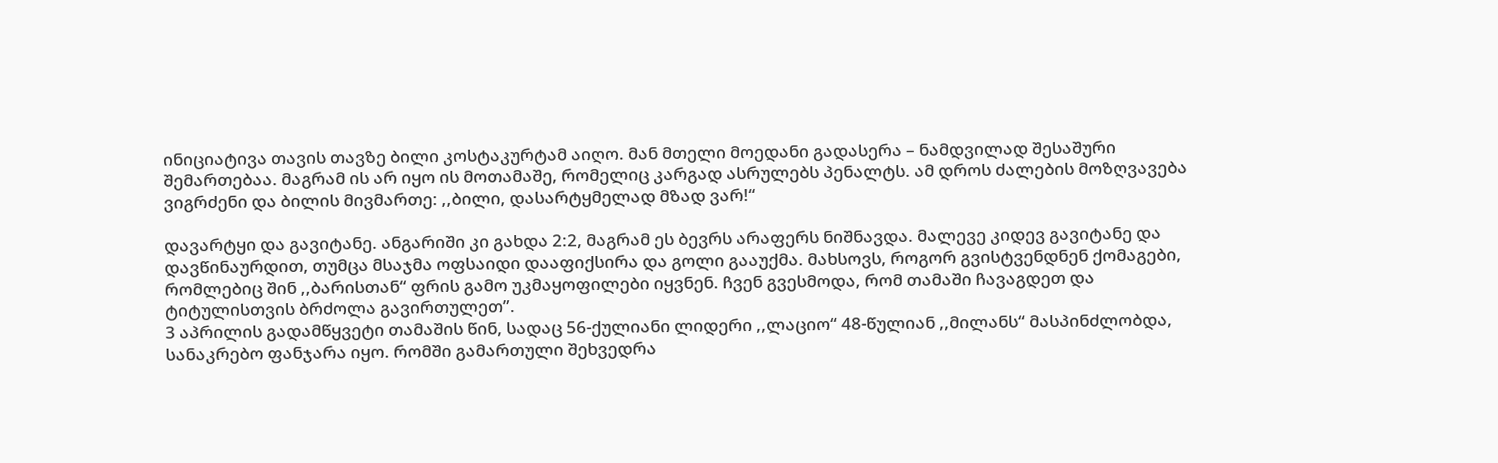ინიციატივა თავის თავზე ბილი კოსტაკურტამ აიღო. მან მთელი მოედანი გადასერა – ნამდვილად შესაშური შემართებაა. მაგრამ ის არ იყო ის მოთამაშე, რომელიც კარგად ასრულებს პენალტს. ამ დროს ძალების მოზღვავება ვიგრძენი და ბილის მივმართე: ,,ბილი, დასარტყმელად მზად ვარ!“

დავარტყი და გავიტანე. ანგარიში კი გახდა 2:2, მაგრამ ეს ბევრს არაფერს ნიშნავდა. მალევე კიდევ გავიტანე და დავწინაურდით, თუმცა მსაჯმა ოფსაიდი დააფიქსირა და გოლი გააუქმა. მახსოვს, როგორ გვისტვენდნენ ქომაგები, რომლებიც შინ ,,ბარისთან“ ფრის გამო უკმაყოფილები იყვნენ. ჩვენ გვესმოდა, რომ თამაში ჩავაგდეთ და ტიტულისთვის ბრძოლა გავირთულეთ”.
3 აპრილის გადამწყვეტი თამაშის წინ, სადაც 56-ქულიანი ლიდერი ,,ლაციო“ 48-წულიან ,,მილანს“ მასპინძლობდა, სანაკრებო ფანჯარა იყო. რომში გამართული შეხვედრა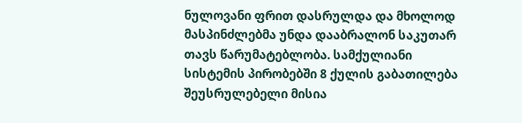ნულოვანი ფრით დასრულდა და მხოლოდ მასპინძლებმა უნდა დააბრალონ საკუთარ თავს წარუმატებლობა. სამქულიანი სისტემის პირობებში 8 ქულის გაბათილება შეუსრულებელი მისია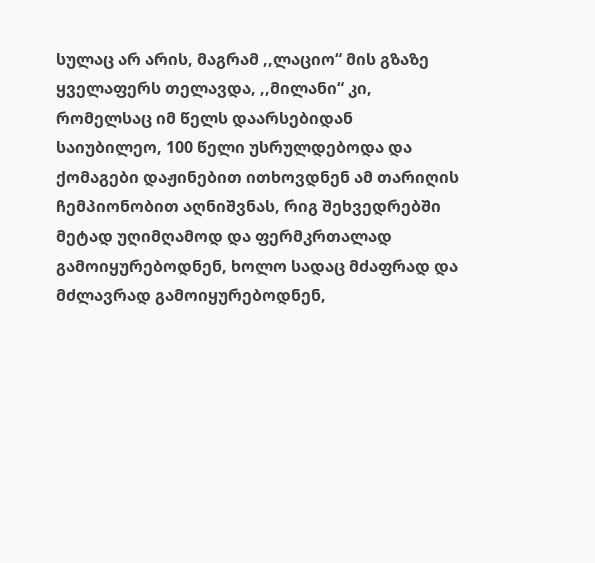სულაც არ არის, მაგრამ ,,ლაციო“ მის გზაზე ყველაფერს თელავდა, ,,მილანი“ კი, რომელსაც იმ წელს დაარსებიდან საიუბილეო, 100 წელი უსრულდებოდა და ქომაგები დაჟინებით ითხოვდნენ ამ თარიღის ჩემპიონობით აღნიშვნას, რიგ შეხვედრებში მეტად უღიმღამოდ და ფერმკრთალად გამოიყურებოდნენ, ხოლო სადაც მძაფრად და მძლავრად გამოიყურებოდნენ,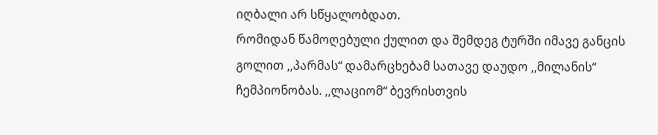იღბალი არ სწყალობდათ.
რომიდან წამოღებული ქულით და შემდეგ ტურში იმავე განცის გოლით ,,პარმას“ დამარცხებამ სათავე დაუდო ,,მილანის“ ჩემპიონობას. ,,ლაციომ“ ბევრისთვის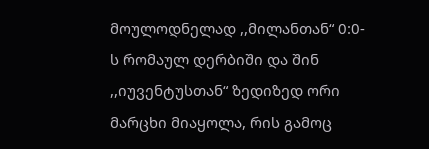მოულოდნელად ,,მილანთან“ 0:0-ს რომაულ დერბიში და შინ ,,იუვენტუსთან“ ზედიზედ ორი მარცხი მიაყოლა, რის გამოც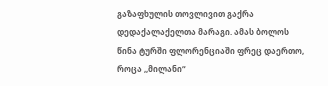გაზაფხულის თოვლივით გაქრა დედაქალაქელთა მარაგი. ამას ბოლოს წინა ტურში ფლორენციაში ფრეც დაერთო, როცა ,,მილანი“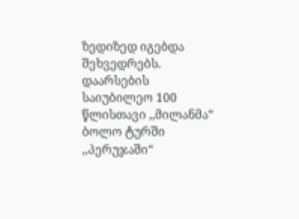ზედიზედ იგებდა შეხვედრებს.
დაარსების საიუბილეო 100 წლისთავი ,,მილანმა“ ბოლო ტურში ,,პერუჯაში“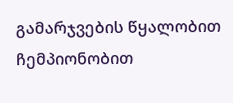გამარჯვების წყალობით ჩემპიონობით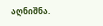აღნიშნა.